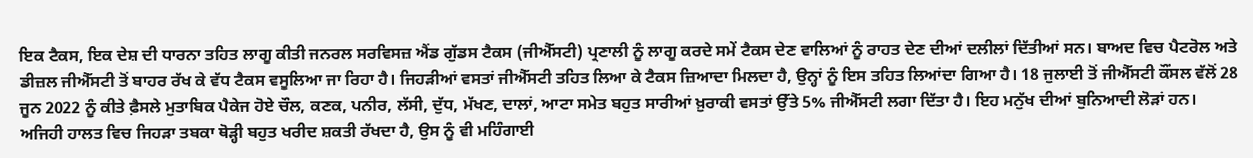ਇਕ ਟੈਕਸ, ਇਕ ਦੇਸ਼ ਦੀ ਧਾਰਨਾ ਤਹਿਤ ਲਾਗੂ ਕੀਤੀ ਜਨਰਲ ਸਰਵਿਸਜ਼ ਐਂਡ ਗੁੱਡਸ ਟੈਕਸ (ਜੀਐੱਸਟੀ) ਪ੍ਰਣਾਲੀ ਨੂੰ ਲਾਗੂ ਕਰਦੇ ਸਮੇਂ ਟੈਕਸ ਦੇਣ ਵਾਲਿਆਂ ਨੂੰ ਰਾਹਤ ਦੇਣ ਦੀਆਂ ਦਲੀਲਾਂ ਦਿੱਤੀਆਂ ਸਨ। ਬਾਅਦ ਵਿਚ ਪੈਟਰੋਲ ਅਤੇ ਡੀਜ਼ਲ ਜੀਐੱਸਟੀ ਤੋਂ ਬਾਹਰ ਰੱਖ ਕੇ ਵੱਧ ਟੈਕਸ ਵਸੂਲਿਆ ਜਾ ਰਿਹਾ ਹੈ। ਜਿਹੜੀਆਂ ਵਸਤਾਂ ਜੀਐੱਸਟੀ ਤਹਿਤ ਲਿਆ ਕੇ ਟੈਕਸ ਜ਼ਿਆਦਾ ਮਿਲਦਾ ਹੈ, ਉਨ੍ਹਾਂ ਨੂੰ ਇਸ ਤਹਿਤ ਲਿਆਂਦਾ ਗਿਆ ਹੈ। 18 ਜੁਲਾਈ ਤੋਂ ਜੀਐੱਸਟੀ ਕੌਂਸਲ ਵੱਲੋਂ 28 ਜੂਨ 2022 ਨੂੰ ਕੀਤੇ ਫ਼ੈਸਲੇ ਮੁਤਾਬਿਕ ਪੈਕੇਜ ਹੋਏ ਚੌਲ, ਕਣਕ, ਪਨੀਰ, ਲੱਸੀ, ਦੁੱਧ, ਮੱਖਣ, ਦਾਲਾਂ, ਆਟਾ ਸਮੇਤ ਬਹੁਤ ਸਾਰੀਆਂ ਖ਼ੁਰਾਕੀ ਵਸਤਾਂ ਉੱਤੇ 5% ਜੀਐੱਸਟੀ ਲਗਾ ਦਿੱਤਾ ਹੈ। ਇਹ ਮਨੁੱਖ ਦੀਆਂ ਬੁਨਿਆਦੀ ਲੋੜਾਂ ਹਨ।
ਅਜਿਹੀ ਹਾਲਤ ਵਿਚ ਜਿਹੜਾ ਤਬਕਾ ਥੋੜ੍ਹੀ ਬਹੁਤ ਖਰੀਦ ਸ਼ਕਤੀ ਰੱਖਦਾ ਹੈ, ਉਸ ਨੂੰ ਵੀ ਮਹਿੰਗਾਈ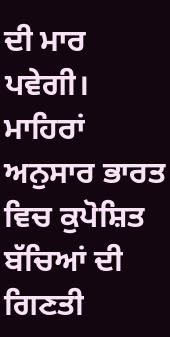ਦੀ ਮਾਰ ਪਵੇਗੀ। ਮਾਹਿਰਾਂ ਅਨੁਸਾਰ ਭਾਰਤ ਵਿਚ ਕੁਪੋਸ਼ਿਤ ਬੱਚਿਆਂ ਦੀ ਗਿਣਤੀ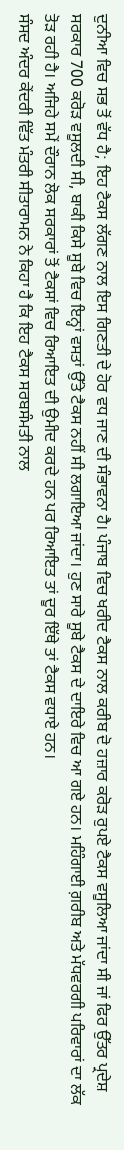ਦੁਨੀਆ ਵਿਚ ਸਭ ਤੋਂ ਵੱਧ ਹੈ; ਇਹ ਟੈਕਸ ਲੱਗਣ ਨਾਲ ਇਸ ਗਿਣਤੀ ਦੇ ਹੋਰ ਵਧ ਜਾਣ ਦੀ ਸੰਭਾਵਨਾ ਹੈ। ਪੰਜਾਬ ਵਿਚ ਖਰੀਦ ਟੈਕਸ ਨਾਲ ਕਰੀਬ ਦੋ ਹਜ਼ਾਰ ਕਰੋੜ ਰੁਪਏ ਟੈਕਸ ਵਸੂਲਿਆ ਜਾਂਦਾ ਸੀ ਜਾਂ ਫਿਰ ਉੱਤਰ ਪ੍ਰਦੇਸ਼ ਸਰਕਾਰ 700 ਕਰੋੜ ਵਸੂਲਦੀ ਸੀ, ਬਾਕੀ ਕਿਸੇ ਸੂਬੇ ਵਿਚ ਇਨ੍ਹਾਂ ਵਸਤਾਂ ਉੱਤੇ ਟੈਕਸ ਨਹੀਂ ਸੀ ਲਗਾਇਆ ਜਾਂਦਾ। ਹੁਣ ਸਾਰੇ ਸੂਬੇ ਟੈਕਸ ਦੇ ਦਾਇਰੇ ਵਿਚ ਆ ਗਏ ਹਨ। ਮਹਿੰਗਾਈ ਗ਼ਰੀਬ ਅਤੇ ਮੱਧਵਰਗੀ ਪਰਿਵਾਰਾਂ ਦਾ ਲੱਕ ਤੋੜ ਰਹੀ ਹੈ। ਅਜਿਹੇ ਸਮੇਂ ਦੌਰਾਨ ਲੋਕ ਸਰਕਾਰਾਂ ਤੋਂ ਟੈਕਸਾਂ ਵਿਚ ਰਿਆਇਤ ਦੀ ਉਮੀਦ ਕਰਦੇ ਹਨ ਪਰ ਰਿਆਇਤ ਤਾਂ ਦੂਰ ਇੱਥੇ ਤਾਂ ਟੈਕਸ ਵਧਾਏ ਹਨ।
ਸੰਸਦ ਅੰਦਰ ਕੇਂਦਰੀ ਵਿੱਤ ਮੰਤਰੀ ਸੀਤਾਰਾਮਨ ਨੇ ਕਿਹਾ ਹੈ ਕਿ ਇਹ ਟੈਕਸ ਸਰਬਸੰਮਤੀ ਨਾਲ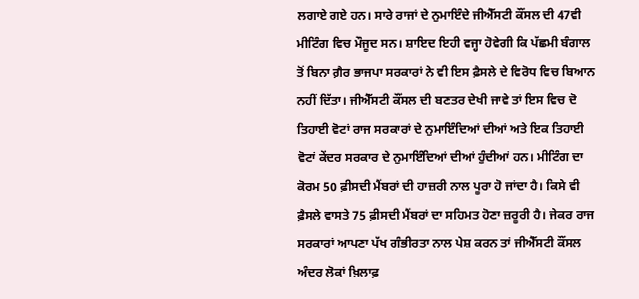ਲਗਾਏ ਗਏ ਹਨ। ਸਾਰੇ ਰਾਜਾਂ ਦੇ ਨੁਮਾਇੰਦੇ ਜੀਐੱਸਟੀ ਕੌਂਸਲ ਦੀ 47ਵੀ ਮੀਟਿੰਗ ਵਿਚ ਮੌਜੂਦ ਸਨ। ਸ਼ਾਇਦ ਇਹੀ ਵਜ੍ਹਾ ਹੋਵੇਗੀ ਕਿ ਪੱਛਮੀ ਬੰਗਾਲ ਤੋਂ ਬਿਨਾ ਗ਼ੈਰ ਭਾਜਪਾ ਸਰਕਾਰਾਂ ਨੇ ਵੀ ਇਸ ਫ਼ੈਸਲੇ ਦੇ ਵਿਰੋਧ ਵਿਚ ਬਿਆਨ ਨਹੀਂ ਦਿੱਤਾ। ਜੀਐੱਸਟੀ ਕੌਂਸਲ ਦੀ ਬਣਤਰ ਦੇਖੀ ਜਾਵੇ ਤਾਂ ਇਸ ਵਿਚ ਦੋ ਤਿਹਾਈ ਵੋਟਾਂ ਰਾਜ ਸਰਕਾਰਾਂ ਦੇ ਨੁਮਾਇੰਦਿਆਂ ਦੀਆਂ ਅਤੇ ਇਕ ਤਿਹਾਈ ਵੋਟਾਂ ਕੇਂਦਰ ਸਰਕਾਰ ਦੇ ਨੁਮਾਇੰਦਿਆਂ ਦੀਆਂ ਹੁੰਦੀਆਂ ਹਨ। ਮੀਟਿੰਗ ਦਾ ਕੋਰਮ 50 ਫ਼ੀਸਦੀ ਮੈਂਬਰਾਂ ਦੀ ਹਾਜ਼ਰੀ ਨਾਲ ਪੂਰਾ ਹੋ ਜਾਂਦਾ ਹੈ। ਕਿਸੇ ਵੀ ਫ਼ੈਸਲੇ ਵਾਸਤੇ 75 ਫ਼ੀਸਦੀ ਮੈਂਬਰਾਂ ਦਾ ਸਹਿਮਤ ਹੋਣਾ ਜ਼ਰੂਰੀ ਹੈ। ਜੇਕਰ ਰਾਜ ਸਰਕਾਰਾਂ ਆਪਣਾ ਪੱਖ ਗੰਭੀਰਤਾ ਨਾਲ ਪੇਸ਼ ਕਰਨ ਤਾਂ ਜੀਐੱਸਟੀ ਕੌਂਸਲ ਅੰਦਰ ਲੋਕਾਂ ਖ਼ਿਲਾਫ਼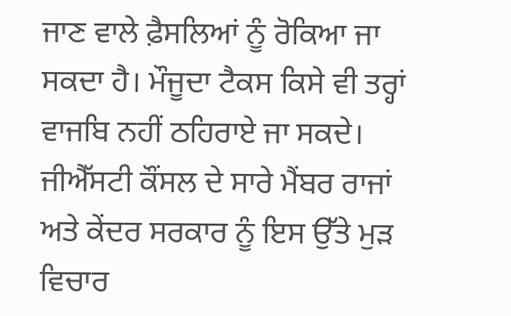ਜਾਣ ਵਾਲੇ ਫ਼ੈਸਲਿਆਂ ਨੂੰ ਰੋਕਿਆ ਜਾ ਸਕਦਾ ਹੈ। ਮੌਜੂਦਾ ਟੈਕਸ ਕਿਸੇ ਵੀ ਤਰ੍ਹਾਂ ਵਾਜਬਿ ਨਹੀਂ ਠਹਿਰਾਏ ਜਾ ਸਕਦੇ। ਜੀਐੱਸਟੀ ਕੌਂਸਲ ਦੇ ਸਾਰੇ ਮੈਂਬਰ ਰਾਜਾਂ ਅਤੇ ਕੇਂਦਰ ਸਰਕਾਰ ਨੂੰ ਇਸ ਉੱਤੇ ਮੁੜ ਵਿਚਾਰ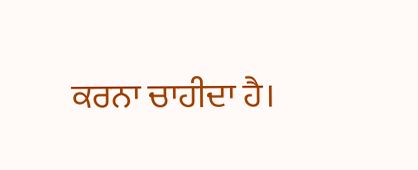ਕਰਨਾ ਚਾਹੀਦਾ ਹੈ।